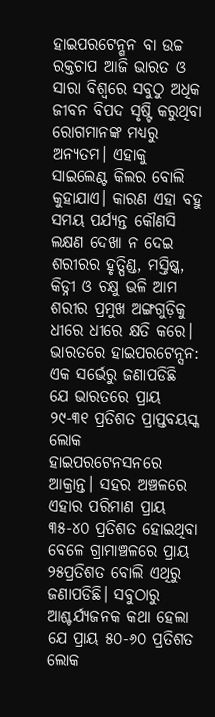ହାଇପରଟେନ୍ଶନ ବା ଉଚ୍ଚ ରକ୍ତଚାପ ଆଜି ଭାରତ ଓ ସାରା ବିଶ୍ୱରେ ସବୁଠୁ ଅଧିକ ଜୀବନ ବିପଦ ସୃଷ୍ଟି କରୁଥିବା ରୋଗମାନଙ୍କ ମଧ୍ୟରୁ ଅନ୍ୟତମ। ଏହାକୁ ସାଇଲେଣ୍ଟ କିଲର ବୋଲି କୁହାଯାଏ। କାରଣ ଏହା ବହୁ ସମୟ ପର୍ଯ୍ୟନ୍ତ କୌଣସି ଲକ୍ଷଣ ଦେଖା ନ ଦେଇ ଶରୀରର ହୃତ୍ପିଣ୍ଡ, ମସ୍ତିଷ୍କ, କିଡ୍ନୀ ଓ ଚକ୍ଷୁ ଭଳି ଆମ ଶରୀର ପ୍ରମୁଖ ଅଙ୍ଗଗୁଡ଼ିକୁ ଧୀରେ ଧୀରେ କ୍ଷତି କରେ।
ଭାରତରେ ହାଇପରଟେନ୍ସନ: ଏକ ସର୍ଭେରୁ ଜଣାପଡିଛି ଯେ ଭାରତରେ ପ୍ରାୟ ୨୯-୩୧ ପ୍ରତିଶତ ପ୍ରାପ୍ତବୟସ୍କ ଲୋକ ହାଇପରଟେନସନରେ ଆକ୍ରାନ୍ତ। ସହର ଅଞ୍ଚଳରେ ଏହାର ପରିମାଣ ପ୍ରାୟ ୩୫-୪୦ ପ୍ରତିଶତ ହୋଇଥିବା ବେଳେ ଗ୍ରାମାଞ୍ଚଳରେ ପ୍ରାୟ ୨୫ପ୍ରତିଶତ ବୋଲି ଏଥିରୁ ଜଣାପଡିଛି। ସବୁଠାରୁ ଆଶ୍ଚର୍ଯ୍ୟଜନକ କଥା ହେଲା ଯେ ପ୍ରାୟ ୫୦-୬୦ ପ୍ରତିଶତ ଲୋକ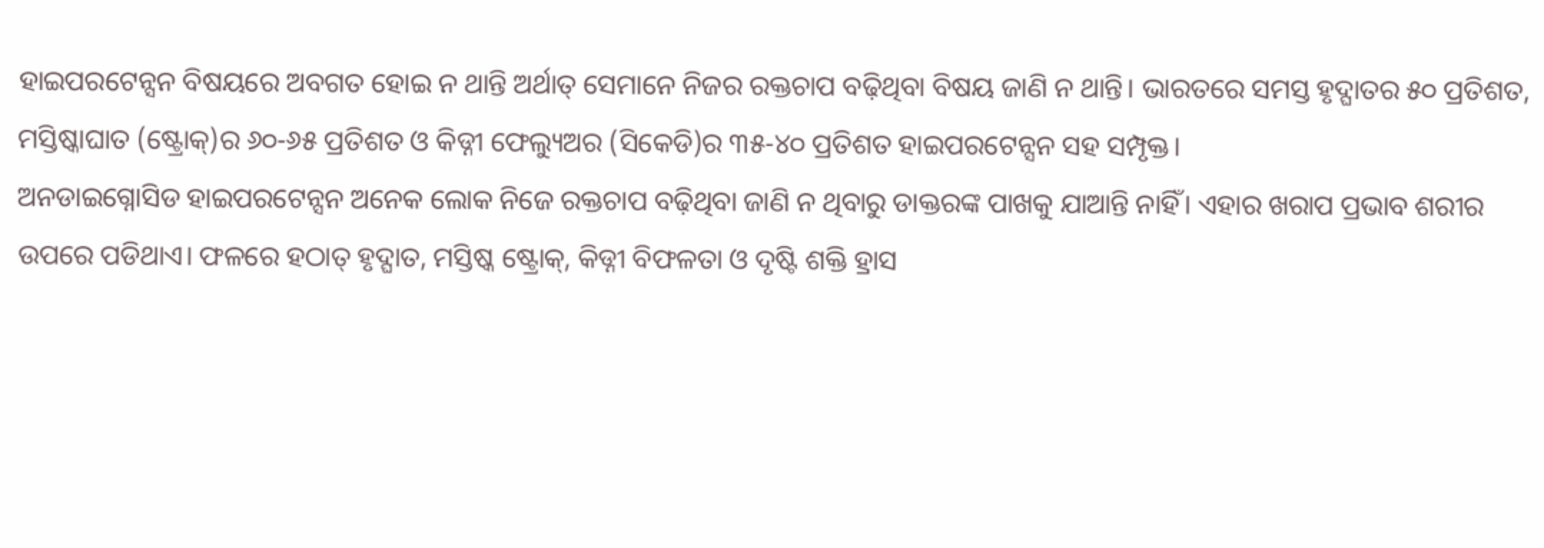ହାଇପରଟେନ୍ସନ ବିଷୟରେ ଅବଗତ ହୋଇ ନ ଥାନ୍ତି ଅର୍ଥାତ୍ ସେମାନେ ନିଜର ରକ୍ତଚାପ ବଢ଼ିଥିବା ବିଷୟ ଜାଣି ନ ଥାନ୍ତି। ଭାରତରେ ସମସ୍ତ ହୃଦ୍ଘାତର ୫୦ ପ୍ରତିଶତ, ମସ୍ତିଷ୍କାଘାତ (ଷ୍ଟ୍ରୋକ୍)ର ୬୦-୬୫ ପ୍ରତିଶତ ଓ କିଡ୍ନୀ ଫେଲ୍ୟୁଅର (ସିକେଡି)ର ୩୫-୪୦ ପ୍ରତିଶତ ହାଇପରଟେନ୍ସନ ସହ ସମ୍ପୃକ୍ତ।
ଅନଡାଇଗ୍ନୋସିଡ ହାଇପରଟେନ୍ସନ ଅନେକ ଲୋକ ନିଜେ ରକ୍ତଚାପ ବଢ଼ିଥିବା ଜାଣି ନ ଥିବାରୁ ଡାକ୍ତରଙ୍କ ପାଖକୁ ଯାଆନ୍ତି ନାହିଁ। ଏହାର ଖରାପ ପ୍ରଭାବ ଶରୀର ଉପରେ ପଡିଥାଏ। ଫଳରେ ହଠାତ୍ ହୃଦ୍ଘାତ, ମସ୍ତିଷ୍କ ଷ୍ଟ୍ରୋକ୍, କିଡ୍ନୀ ବିଫଳତା ଓ ଦୃଷ୍ଟି ଶକ୍ତି ହ୍ରାସ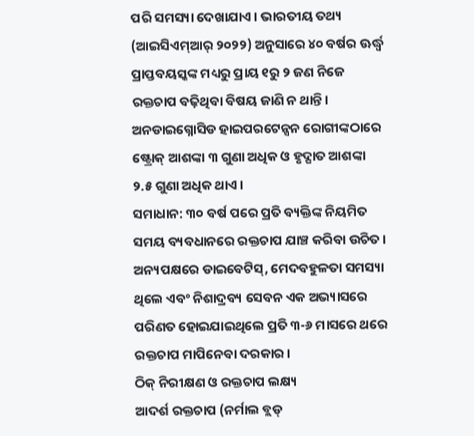ପରି ସମସ୍ୟା ଦେଖାଯାଏ। ଭାରତୀୟ ତଥ୍ୟ (ଆଇସିଏମ୍ଆର୍ ୨୦୨୨) ଅନୁସାରେ ୪୦ ବର୍ଷର ଊର୍ଦ୍ଧ୍ୱ ପ୍ରାପ୍ତବୟସ୍କଙ୍କ ମଧ୍ୟରୁ ପ୍ରାୟ ୧ରୁ ୨ ଜଣ ନିଜେ ରକ୍ତଚାପ ବଢ଼ିଥିବା ବିଷୟ ଜାଣି ନ ଥାନ୍ତି। ଅନଡାଇଗ୍ନୋସିଡ ହାଇପରଟେନ୍ସନ ରୋଗୀଙ୍କଠାରେ ଷ୍ଟ୍ରୋକ୍ ଆଶଙ୍କା ୩ ଗୁଣା ଅଧିକ ଓ ହୃଦ୍ଘାତ ଆଶଙ୍କା ୨.୫ ଗୁଣା ଅଧିକ ଥାଏ।
ସମାଧାନ: ୩୦ ବର୍ଷ ପରେ ପ୍ରତି ବ୍ୟକ୍ତିଙ୍କ ନିୟମିତ ସମୟ ବ୍ୟବଧାନରେ ରକ୍ତଚାପ ଯାଞ୍ଚ କରିବା ଉଚିତ। ଅନ୍ୟପକ୍ଷରେ ଡାଇବେଟିସ୍, ମେଦବହୁଳତା ସମସ୍ୟା ଥିଲେ ଏବଂ ନିଶାଦ୍ରବ୍ୟ ସେବନ ଏକ ଅଭ୍ୟାସରେ ପରିଣତ ହୋଇଯାଇଥିଲେ ପ୍ରତି ୩-୬ ମାସରେ ଥରେ ରକ୍ତଚାପ ମାପିନେବା ଦରକାର।
ଠିକ୍ ନିରୀକ୍ଷଣ ଓ ରକ୍ତଚାପ ଲକ୍ଷ୍ୟ
ଆଦର୍ଶ ରକ୍ତଚାପ (ନର୍ମାଲ ବ୍ଲଡ୍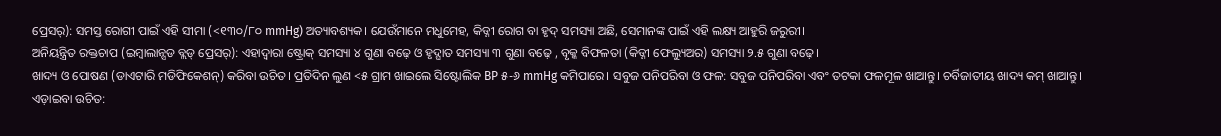ପ୍ରେସର୍): ସମସ୍ତ ରୋଗୀ ପାଇଁ ଏହି ସୀମା (<୧୩୦/୮୦ mmHg) ଅତ୍ୟାବଶ୍ୟକ। ଯେଉଁମାନେ ମଧୁମେହ, କିଡ୍ନୀ ରୋଗ ବା ହୃଦ୍ ସମସ୍ୟା ଅଛି, ସେମାନଙ୍କ ପାଇଁ ଏହି ଲକ୍ଷ୍ୟ ଆହୁରି ଜରୁରୀ।
ଅନିୟନ୍ତ୍ରିତ ରକ୍ତଚାପ (ଇମ୍ବାଲାନ୍ସଡ ବ୍ଲଡ୍ ପ୍ରେସର୍): ଏହାଦ୍ୱାରା ଷ୍ଟ୍ରୋକ୍ ସମସ୍ୟା ୪ ଗୁଣା ବଢ଼େ ଓ ହୃଦ୍ଘାତ ସମସ୍ୟା ୩ ଗୁଣା ବଢ଼େ , ବୃକ୍କ ବିଫଳତା (କିଡ୍ନୀ ଫେଲ୍ୟୁଅର) ସମସ୍ୟା ୨.୫ ଗୁଣା ବଢ଼େ।
ଖାଦ୍ୟ ଓ ପୋଷଣ (ଡାଏଟାରି ମଡିଫିକେଶନ୍) କରିବା ଉଚିତ। ପ୍ରତିଦିନ ଲୁଣ <୫ ଗ୍ରାମ ଖାଇଲେ ସିଷ୍ଟୋଲିକ BP ୫-୬ mmHg କମିପାରେ। ସବୁଜ ପନିପରିବା ଓ ଫଳ: ସବୁଜ ପନିପରିବା ଏବଂ ତଟକା ଫଳମୂଳ ଖାଆନ୍ତୁ। ଚର୍ବିଜାତୀୟ ଖାଦ୍ୟ କମ୍ ଖାଆନ୍ତୁ।
ଏଡ଼ାଇବା ଉଚିତ: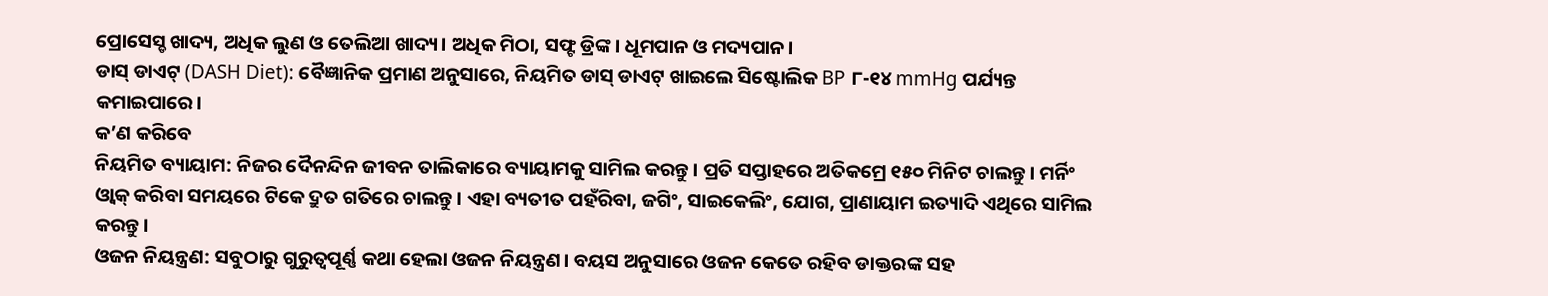ପ୍ରୋସେସ୍ଡ ଖାଦ୍ୟ, ଅଧିକ ଲୁଣ ଓ ତେଲିଆ ଖାଦ୍ୟ। ଅଧିକ ମିଠା, ସଫ୍ଟ ଡ୍ରିଙ୍କ। ଧୂମପାନ ଓ ମଦ୍ୟପାନ।
ଡାସ୍ ଡାଏଟ୍ (DASH Diet): ବୈଜ୍ଞାନିକ ପ୍ରମାଣ ଅନୁସାରେ, ନିୟମିତ ଡାସ୍ ଡାଏଟ୍ ଖାଇଲେ ସିଷ୍ଟୋଲିକ BP ୮-୧୪ mmHg ପର୍ଯ୍ୟନ୍ତ କମାଇପାରେ।
କ’ଣ କରିବେ
ନିୟମିତ ବ୍ୟାୟାମ: ନିଜର ଦୈନନ୍ଦିନ ଜୀବନ ତାଲିକାରେ ବ୍ୟାୟାମକୁ ସାମିଲ କରନ୍ତୁ। ପ୍ରତି ସପ୍ତାହରେ ଅତିକମ୍ରେ ୧୫୦ ମିନିଟ ଚାଲନ୍ତୁ। ମର୍ନିଂ ଓ୍ବାକ୍ କରିବା ସମୟରେ ଟିକେ ଦ୍ରୁତ ଗତିରେ ଚାଲନ୍ତୁ। ଏହା ବ୍ୟତୀତ ପହଁରିବା, ଜଗିଂ, ସାଇକେଲିଂ, ଯୋଗ, ପ୍ରାଣାୟାମ ଇତ୍ୟାଦି ଏଥିରେ ସାମିଲ କରନ୍ତୁ।
ଓଜନ ନିୟନ୍ତ୍ରଣ: ସବୁଠାରୁ ଗୁରୁତ୍ୱପୂର୍ଣ୍ଣ କଥା ହେଲା ଓଜନ ନିୟନ୍ତ୍ରଣ। ବୟସ ଅନୁସାରେ ଓଜନ କେତେ ରହିବ ଡାକ୍ତରଙ୍କ ସହ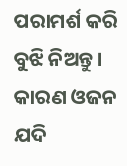ପରାମର୍ଶ କରି ବୁଝି ନିଅନ୍ତୁ। କାରଣ ଓଜନ ଯଦି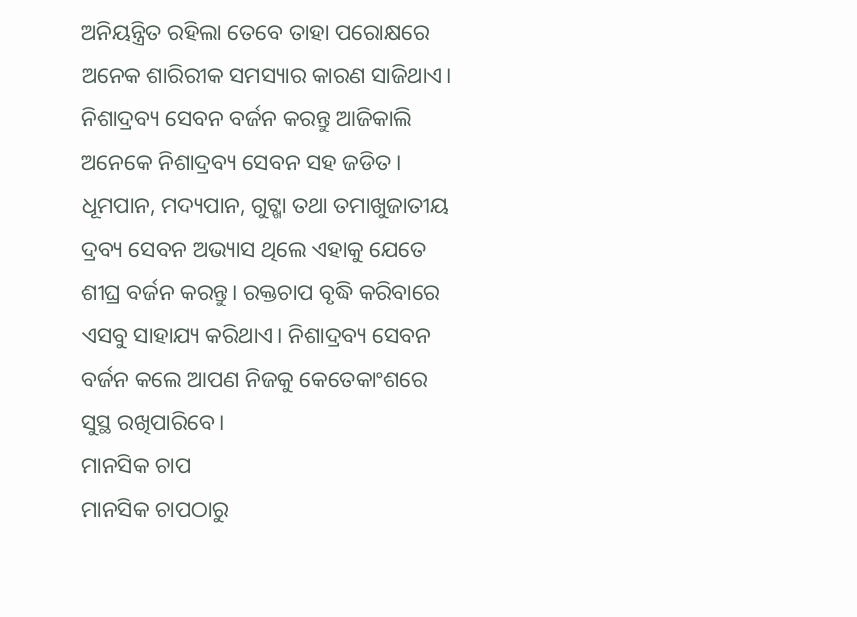ଅନିୟନ୍ତ୍ରିତ ରହିଲା ତେବେ ତାହା ପରୋକ୍ଷରେ ଅନେକ ଶାରିରୀକ ସମସ୍ୟାର କାରଣ ସାଜିଥାଏ।
ନିଶାଦ୍ରବ୍ୟ ସେବନ ବର୍ଜନ କରନ୍ତୁ ଆଜିକାଲି ଅନେକେ ନିଶାଦ୍ରବ୍ୟ ସେବନ ସହ ଜଡିତ। ଧୂମପାନ, ମଦ୍ୟପାନ, ଗୁଟ୍ଖା ତଥା ତମାଖୁଜାତୀୟ ଦ୍ରବ୍ୟ ସେବନ ଅଭ୍ୟାସ ଥିଲେ ଏହାକୁ ଯେତେ ଶୀଘ୍ର ବର୍ଜନ କରନ୍ତୁ। ରକ୍ତଚାପ ବୃଦ୍ଧି କରିବାରେ ଏସବୁ ସାହାଯ୍ୟ କରିଥାଏ। ନିଶାଦ୍ରବ୍ୟ ସେବନ ବର୍ଜନ କଲେ ଆପଣ ନିଜକୁ କେତେକାଂଶରେ ସୁସ୍ଥ ରଖିପାରିବେ।
ମାନସିକ ଚାପ
ମାନସିକ ଚାପଠାରୁ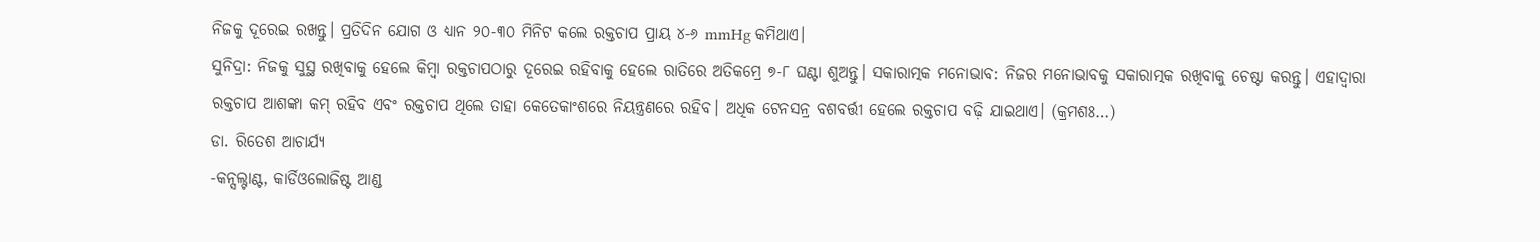ନିଜକୁ ଦୂରେଇ ରଖନ୍ତୁ। ପ୍ରତିଦିନ ଯୋଗ ଓ ଧ୍ୟାନ ୨୦-୩୦ ମିନିଟ କଲେ ରକ୍ତଚାପ ପ୍ରାୟ ୪-୬ mmHg କମିଥାଏ।
ସୁନିଦ୍ରା: ନିଜକୁ ସୁସ୍ଥ ରଖିବାକୁ ହେଲେ କିମ୍ବା ରକ୍ତଚାପଠାରୁ ଦୂରେଇ ରହିବାକୁ ହେଲେ ରାତିରେ ଅତିକମ୍ରେ ୭-୮ ଘଣ୍ଟା ଶୁଅନ୍ତୁ। ସକାରାତ୍ମକ ମନୋଭାବ: ନିଜର ମନୋଭାବକୁ ସକାରାତ୍ମକ ରଖିବାକୁ ଚେଷ୍ଟା କରନ୍ତୁ। ଏହାଦ୍ୱାରା ରକ୍ତଚାପ ଆଶଙ୍କା କମ୍ ରହିବ ଏବଂ ରକ୍ତଚାପ ଥିଲେ ତାହା କେତେକାଂଶରେ ନିୟନ୍ତ୍ରଣରେ ରହିବ। ଅଧିକ ଟେନସନ୍ର ବଶବର୍ତ୍ତୀ ହେଲେ ରକ୍ତଚାପ ବଢ଼ି ଯାଇଥାଏ। (କ୍ରମଶଃ…)
ଡା. ରିତେଶ ଆଚାର୍ଯ୍ୟ
-କନ୍ସଲ୍ଟାଣ୍ଟ, କାର୍ଡିଓଲୋଜିଷ୍ଟ ଆଣ୍ଡ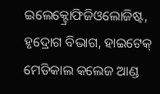ଇଲେକ୍ଟ୍ରୋଫିଜିଓଲୋଜିଷ୍ଟ, ହୃଦ୍ରୋଗ ବିଭାଗ, ହାଇଟେକ୍ ମେଡିକାଲ କଲେଜ ଆଣ୍ଡ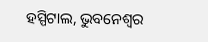ହସ୍ପିଟାଲ, ଭୁବନେଶ୍ୱର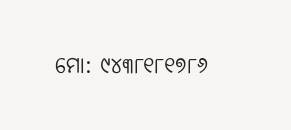ମୋ: ୯୪୩୮୧୮୧୭୮୬